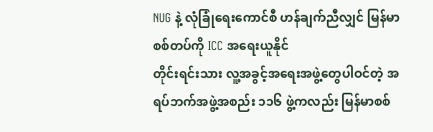NUG နဲ့ လုံခြုံရေးကောင်စီ ဟန်ချက်ညီလျှင် မြန်မာစစ်တပ်ကို ICC အရေးယူနိုင်
တိုင်းရင်းသား လူ့အခွင့်အရေးအဖွဲ့တွေပါဝင်တဲ့ အရပ်ဘက်အဖွဲ့အစည်း ၁၁၆ ဖွဲ့ကလည်း မြန်မာစစ်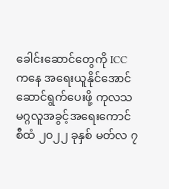ခေါင်းဆောင်တွေကို ICC ကနေ အရေးယူနိုင်အောင် ဆောင်ရွက်ပေးဖို့ ကုလသမဂ္ဂလူအခွင့်အရေးကောင်စီထံ ၂၀၂၂ ခုနှစ် မတ်လ ၇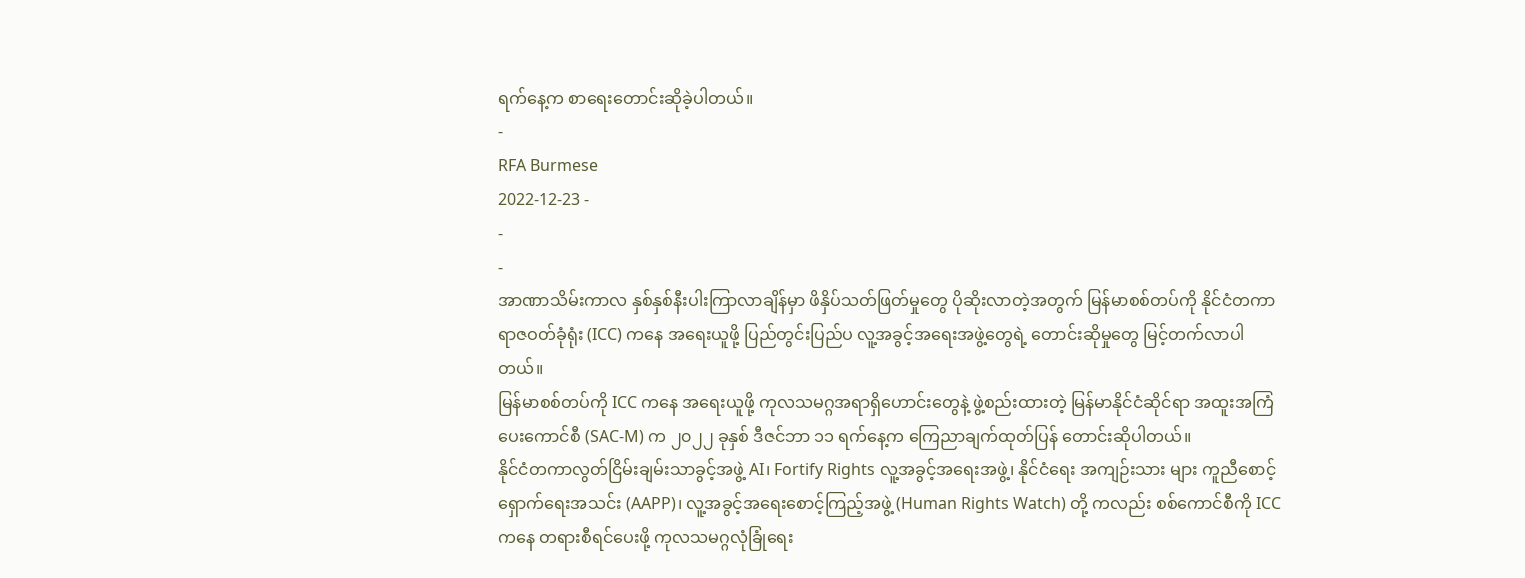ရက်နေ့က စာရေးတောင်းဆိုခဲ့ပါတယ်။
-
RFA Burmese
2022-12-23 -
-
-
အာဏာသိမ်းကာလ နှစ်နှစ်နီးပါးကြာလာချိန်မှာ ဖိနှိပ်သတ်ဖြတ်မှုတွေ ပိုဆိုးလာတဲ့အတွက် မြန်မာစစ်တပ်ကို နိုင်ငံတကာရာဇဝတ်ခုံရုံး (ICC) ကနေ အရေးယူဖို့ ပြည်တွင်းပြည်ပ လူ့အခွင့်အရေးအဖွဲ့တွေရဲ့ တောင်းဆိုမှုတွေ မြင့်တက်လာပါတယ်။
မြန်မာစစ်တပ်ကို ICC ကနေ အရေးယူဖို့ ကုလသမဂ္ဂအရာရှိဟောင်းတွေနဲ့ ဖွဲ့စည်းထားတဲ့ မြန်မာနိုင်ငံဆိုင်ရာ အထူးအကြံပေးကောင်စီ (SAC-M) က ၂၀၂၂ ခုနှစ် ဒီဇင်ဘာ ၁၁ ရက်နေ့က ကြေညာချက်ထုတ်ပြန် တောင်းဆိုပါတယ်။
နိုင်ငံတကာလွတ်ငြိမ်းချမ်းသာခွင့်အဖွဲ့ AI၊ Fortify Rights လူ့အခွင့်အရေးအဖွဲ့၊ နိုင်ငံရေး အကျဉ်းသား များ ကူညီစောင့်ရှောက်ရေးအသင်း (AAPP)၊ လူ့အခွင့်အရေးစောင့်ကြည့်အဖွဲ့ (Human Rights Watch) တို့ ကလည်း စစ်ကောင်စီကို ICC ကနေ တရားစီရင်ပေးဖို့ ကုလသမဂ္ဂလုံခြုံရေး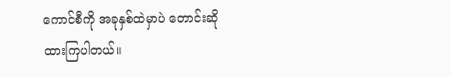ကောင်စီကို အခုနှစ်ထဲမှာပဲ တောင်းဆိုထားကြပါတယ်။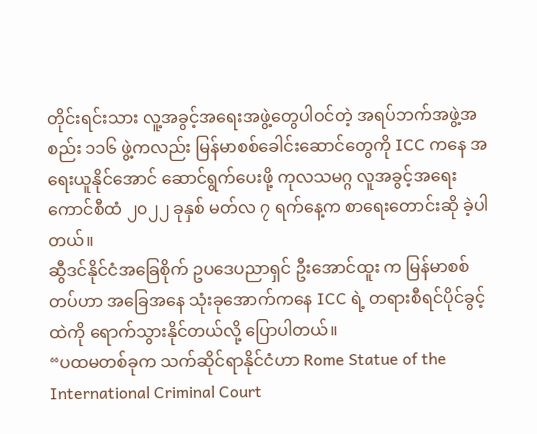တိုင်းရင်းသား လူ့အခွင့်အရေးအဖွဲ့တွေပါဝင်တဲ့ အရပ်ဘက်အဖွဲ့အစည်း ၁၁၆ ဖွဲ့ကလည်း မြန်မာစစ်ခေါင်းဆောင်တွေကို ICC ကနေ အရေးယူနိုင်အောင် ဆောင်ရွက်ပေးဖို့ ကုလသမဂ္ဂ လူအခွင့်အရေးကောင်စီထံ ၂၀၂၂ ခုနှစ် မတ်လ ၇ ရက်နေ့က စာရေးတောင်းဆို ခဲ့ပါတယ်။
ဆွီဒင်နိုင်ငံအခြေစိုက် ဥပဒေပညာရှင် ဦးအောင်ထူး က မြန်မာစစ်တပ်ဟာ အခြေအနေ သုံးခုအောက်ကနေ ICC ရဲ့ တရားစီရင်ပိုင်ခွင့်ထဲကို ရောက်သွားနိုင်တယ်လို့ ပြောပါတယ်။
“ပထမတစ်ခုက သက်ဆိုင်ရာနိုင်ငံဟာ Rome Statue of the International Criminal Court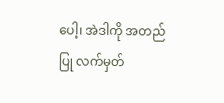ပေါ့၊ အဲဒါကို အတည်ပြု လက်မှတ်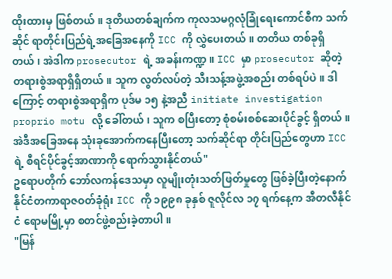ထိုးထားမှ ဖြစ်တယ်။ ဒုတိယတစ်ချက်က ကုလသမဂ္ဂလုံခြုံရေးကောင်စီက သက်ဆိုင် ရာတိုင်းပြည်ရဲ့အခြေအနေကို ICC ကို လွှဲပေးတယ်။ တတိယ တစ်ခုရှိတယ်၊ အဲဒါက prosecutor ရဲ့ အခန်းကဏ္ဍ။ ICC မှာ prosecutor ဆိုတဲ့ တရားစွဲအရာရှိရှိတယ်။ သူက လွတ်လပ်တဲ့ သီးသန့်အဖွဲ့အစည်း တစ်ရပ်ပဲ။ ဒါကြောင့် တရားစွဲအရာရှိက ပုဒ်မ ၁၅ နဲ့အညီ initiate investigation proprio motu လို့ ခေါ်တယ်၊ သူက စပြီးတော့ စုံစမ်းစစ်ဆေးပိုင်ခွင့် ရှိတယ်။ အဲဒီအခြေအနေ သုံးခုအောက်ကနေပြီးတော့ သက်ဆိုင်ရာ တိုင်းပြည်တွေဟာ ICC ရဲ့ စီရင်ပိုင်ခွင့်အာဏာကို ရောက်သွားနိုင်တယ်"
ဥရောပတိုက် ဘော်လကန်ဒေသမှာ လူမျိုးတုံးသတ်ဖြတ်မှုတွေ ဖြစ်ခဲ့ပြီးတဲ့နောက် နိုင်ငံတကာရာဇဝတ်ခုံရုံး ICC ကို ၁၉၉၈ ခုနှစ် ဇူလိုင်လ ၁၇ ရက်နေ့က အီတလီနိုင်ငံ ရောမမြို့မှာ စတင်ဖွဲ့စည်းခဲ့တာပါ။
"မြန်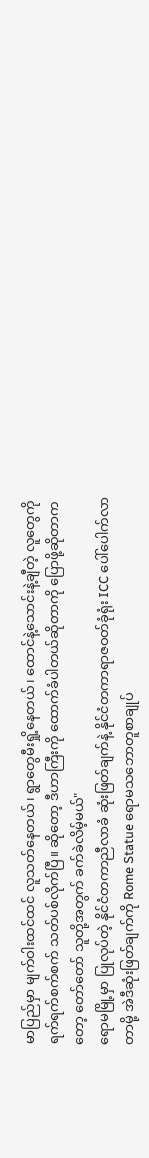မာပြည်မှာ မျက်ဝါးထင်ထင် လူသတ်နေတယ်၊ ရွာတွေမီးရှို့နေတယ်၊ ထောင်နဲ့သောင်းနဲ့ချီတဲ့ လူတွေကို ရက်ရက်စက်စက် သတ်ပစ်လိုက်ပြီ။ ဆိုတော့ ဒီဟာကြီးကို ထောက်ခံပါတယ်ဆိုတာကို ပြောဖို့ဆိုတာကတော့ တော်တော် သူတို့အတွက် ခက်ခဲလိမ့်မယ်"
ရောမမြို့မှာ ပြုလုပ်တဲ့ နိုင်ငံတကာညီလာခံ ဆုံးဖြတ်ချက်နဲ့ နိုင်ငံတကာရာဇဝတ်ခုံရုံး ICC ပေါ်ပေါက်လာတာမို့ အဲဒီဆုံးဖြတ်ချက်ကို Rome Statue ရောမသဘောတူစာချုပ်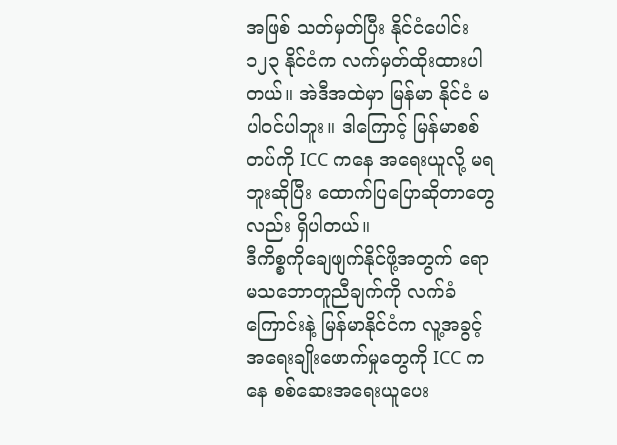အဖြစ် သတ်မှတ်ပြီး နိုင်ငံပေါင်း ၁၂၃ နိုင်ငံက လက်မှတ်ထိုးထားပါတယ်။ အဲဒီအထဲမှာ မြန်မာ နိုင်ငံ မပါဝင်ပါဘူး။ ဒါကြောင့် မြန်မာစစ်တပ်ကို ICC ကနေ အရေးယူလို့ မရဘူးဆိုပြီး ထောက်ပြပြောဆိုတာတွေလည်း ရှိပါတယ်။
ဒီကိစ္စကိုချေဖျက်နိုင်ဖို့အတွက် ရောမသဘောတူညီချက်ကို လက်ခံကြောင်းနဲ့ မြန်မာနိုင်ငံက လူ့အခွင့်အရေးချိုးဖောက်မှုတွေကို ICC ကနေ စစ်ဆေးအရေးယူပေး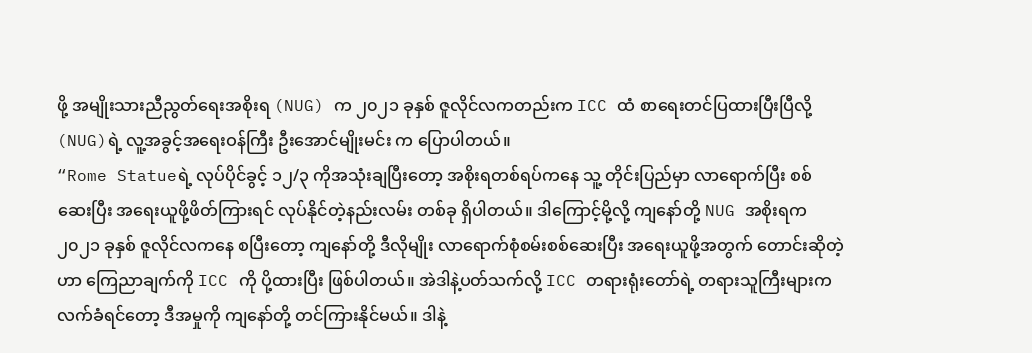ဖို့ အမျိုးသားညီညွတ်ရေးအစိုးရ (NUG) က ၂၀၂၁ ခုနှစ် ဇူလိုင်လကတည်းက ICC ထံ စာရေးတင်ပြထားပြီးပြီလို့ (NUG)ရဲ့ လူ့အခွင့်အရေးဝန်ကြီး ဦးအောင်မျိုးမင်း က ပြောပါတယ်။
“Rome Statueရဲ့ လုပ်ပိုင်ခွင့် ၁၂/၃ ကိုအသုံးချပြီးတော့ အစိုးရတစ်ရပ်ကနေ သူ့ တိုင်းပြည်မှာ လာရောက်ပြီး စစ်ဆေးပြီး အရေးယူဖို့ဖိတ်ကြားရင် လုပ်နိုင်တဲ့နည်းလမ်း တစ်ခု ရှိပါတယ်။ ဒါကြောင့်မို့လို့ ကျနော်တို့ NUG အစိုးရက ၂၀၂၁ ခုနှစ် ဇူလိုင်လကနေ စပြီးတော့ ကျနော်တို့ ဒီလိုမျိုး လာရောက်စုံစမ်းစစ်ဆေးပြီး အရေးယူဖို့အတွက် တောင်းဆိုတဲ့ဟာ ကြေညာချက်ကို ICC ကို ပို့ထားပြီး ဖြစ်ပါတယ်။ အဲဒါနဲ့ပတ်သက်လို့ ICC တရားရုံးတော်ရဲ့ တရားသူကြီးများက လက်ခံရင်တော့ ဒီအမှုကို ကျနော်တို့ တင်ကြားနိုင်မယ်။ ဒါနဲ့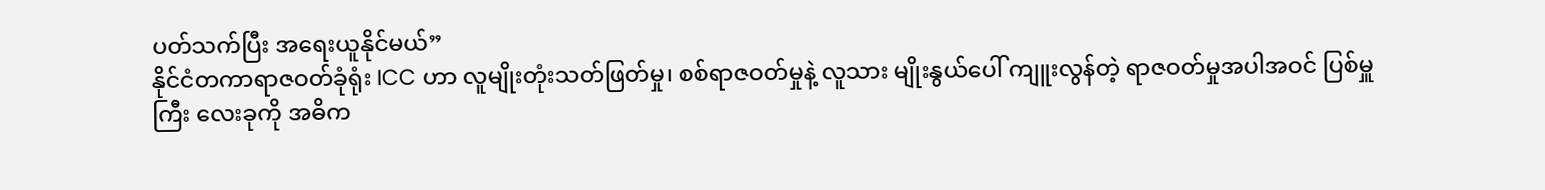ပတ်သက်ပြီး အရေးယူနိုင်မယ်”
နိုင်ငံတကာရာဇဝတ်ခုံရုံး ICC ဟာ လူမျိုးတုံးသတ်ဖြတ်မှု၊ စစ်ရာဇဝတ်မှုနဲ့ လူသား မျိုးနွယ်ပေါ် ကျူးလွန်တဲ့ ရာဇဝတ်မှုအပါအဝင် ပြစ်မှူကြီး လေးခုကို အဓိက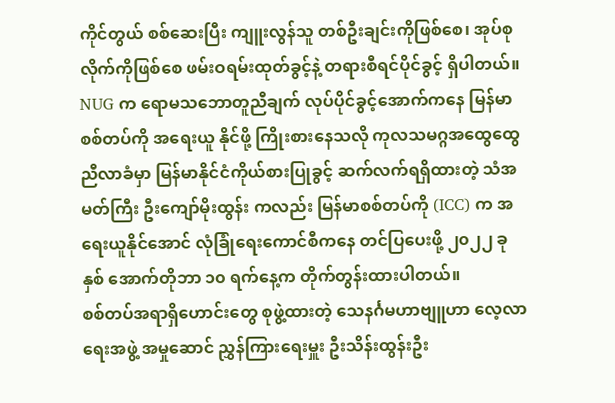ကိုင်တွယ် စစ်ဆေးပြီး ကျူးလွန်သူ တစ်ဦးချင်းကိုဖြစ်စေ၊ အုပ်စုလိုက်ကိုဖြစ်စေ ဖမ်းဝရမ်းထုတ်ခွင့်နဲ့ တရားစီရင်ပိုင်ခွင့် ရှိပါတယ်။
NUG က ရောမသဘောတူညီချက် လုပ်ပိုင်ခွင့်အောက်ကနေ မြန်မာစစ်တပ်ကို အရေးယူ နိုင်ဖို့ ကြိုးစားနေသလို ကုလသမဂ္ဂအထွေထွေညီလာခံမှာ မြန်မာနိုင်ငံကိုယ်စားပြုခွင့် ဆက်လက်ရရှိထားတဲ့ သံအမတ်ကြီး ဦးကျော်မိုးထွန်း ကလည်း မြန်မာစစ်တပ်ကို (ICC) က အရေးယူနိုင်အောင် လုံခြုံရေးကောင်စီကနေ တင်ပြပေးဖို့ ၂၀၂၂ ခုနှစ် အောက်တိုဘာ ၁၀ ရက်နေ့က တိုက်တွန်းထားပါတယ်။
စစ်တပ်အရာရှိဟောင်းတွေ စုဖွဲ့ထားတဲ့ သေနင်္ဂမဟာဗျူဟာ လေ့လာရေးအဖွဲ့ အမှုဆောင် ညွှန်ကြားရေးမှူး ဦးသိန်းထွန်းဦး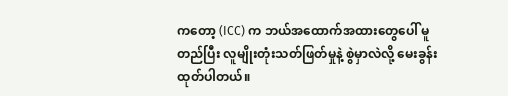ကတော့ (ICC) က ဘယ်အထောက်အထားတွေပေါ် မူတည်ပြီး လူမျိုးတုံးသတ်ဖြတ်မှုနဲ့ စွဲမှာလဲလို့ မေးခွန်းထုတ်ပါတယ်။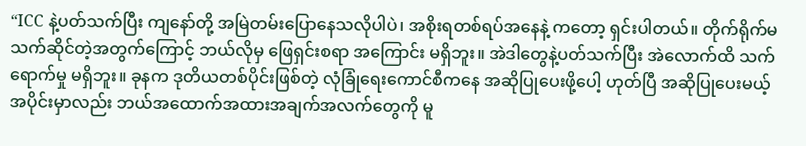“ICC နဲ့ပတ်သက်ပြီး ကျနော်တို့ အမြဲတမ်းပြောနေသလိုပါပဲ၊ အစိုးရတစ်ရပ်အနေနဲ့ ကတော့ ရှင်းပါတယ်။ တိုက်ရိုက်မသက်ဆိုင်တဲ့အတွက်ကြောင့် ဘယ်လိုမှ ဖြေရှင်းစရာ အကြောင်း မရှိဘူး။ အဲဒါတွေနဲ့ပတ်သက်ပြီး အဲလောက်ထိ သက်ရောက်မှု မရှိဘူး။ ခုနက ဒုတိယတစ်ပိုင်းဖြစ်တဲ့ လုံခြုံရေးကောင်စီကနေ အဆိုပြုပေးဖို့ပေါ့ ဟုတ်ပြီ အဆိုပြုပေးမယ့်အပိုင်းမှာလည်း ဘယ်အထောက်အထားအချက်အလက်တွေကို မူ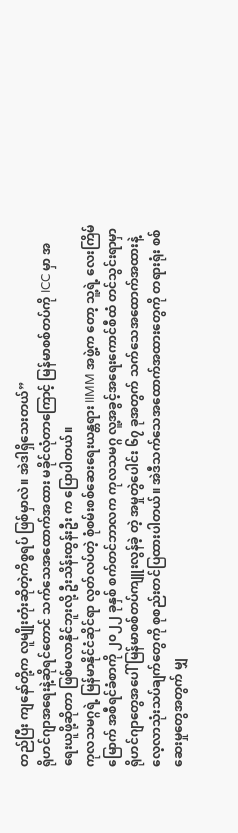တည်ပြီး ကျနော်တို့က လူမျိုးတုံးဆိုတဲ့ကိစ္စရပ် ဖြစ်မှာလဲ။ အဲဒါရှိသေးတယ်”
ရိုဟင်ဂျာအရေးနဲ့ဆိုရင်တောင် သက်သေအထောက်အထား မခိုင်လုံတာကြောင့် မြန်မာစစ်တပ်ကို ICC မှာ အရေးယူဖို့ဆိုတာ ဖြစ်မလာနိုင်ဘူးလို့ ဦးသိန်းထွန်းဦး က ပြောပါတယ်။
ကုလသမဂ္ဂရဲ့ မြန်မာနိုင်ငံဆိုင်ရာ လွတ်လပ်တဲ့ စုံစမ်းစစ်ဆေးရေးယန္တရား IIMM အဖွဲ့က တော့ သူ့ရဲ့ လေးကြိမ်မြောက် အစီရင်ခံစာကို ၂၀၂၂ ခုနှစ် စက်တင်ဘာလက ကုလသမဂ္ဂ လူ့အခွင့်အရေးကောင်စီထံ တင်သွင်းရာမှာ ရိုဟင်ဂျာတွေအပေါ် မြန်မာစစ်တပ်ကျူးလွန်ခဲ့ တဲ့ အမှုတွဲပေါင်း ၆၇ ခုအတွက် သက်သေအထောက်အထားနဲ့ လေ့လာသုံးသပ်ချက်တွေကို စုစည်းတင်ပြထားပါတယ်။ အဲဒီသက်သေအထောက်အထားတွေကို တရားရုံး စစ်ဆေးမှုတွေအတွက် မျှ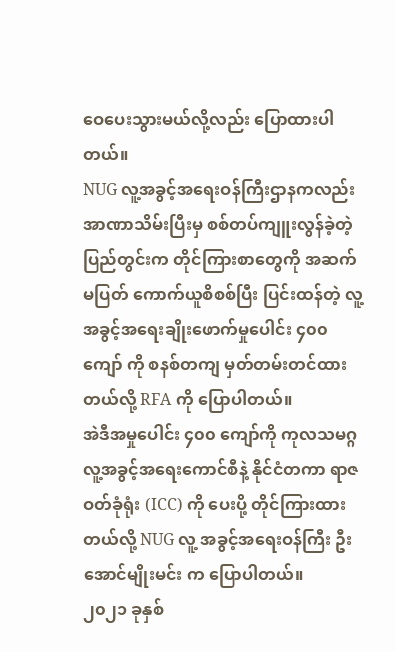ဝေပေးသွားမယ်လို့လည်း ပြောထားပါတယ်။
NUG လူ့အခွင့်အရေးဝန်ကြီးဌာနကလည်း အာဏာသိမ်းပြီးမှ စစ်တပ်ကျူးလွန်ခဲ့တဲ့ ပြည်တွင်းက တိုင်ကြားစာတွေကို အဆက်မပြတ် ကောက်ယူစိစစ်ပြီး ပြင်းထန်တဲ့ လူ့အခွင့်အရေးချိုးဖောက်မှုပေါင်း ၄၀၀ ကျော် ကို စနစ်တကျ မှတ်တမ်းတင်ထားတယ်လို့ RFA ကို ပြောပါတယ်။
အဲဒီအမှုပေါင်း ၄၀၀ ကျော်ကို ကုလသမဂ္ဂလူ့အခွင့်အရေးကောင်စီနဲ့ နိုင်ငံတကာ ရာဇဝတ်ခုံရုံး (ICC) ကို ပေးပို့ တိုင်ကြားထားတယ်လို့ NUG လူ့ အခွင့်အရေးဝန်ကြီး ဦးအောင်မျိုးမင်း က ပြောပါတယ်။
၂၀၂၁ ခုနှစ်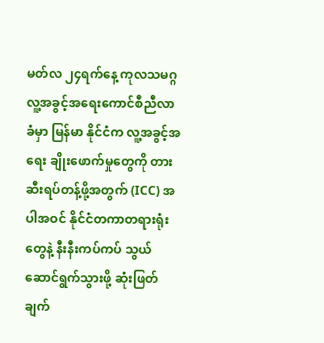မတ်လ ၂၄ရက်နေ့ ကုလသမဂ္ဂလူ့အခွင့်အရေးကောင်စီညီလာခံမှာ မြန်မာ နိုင်ငံက လူ့အခွင့်အရေး ချိုးဖောက်မှုတွေကို တားဆီးရပ်တန့်ဖို့အတွက် (ICC) အပါအဝင် နိုင်ငံတကာတရားရုံးတွေနဲ့ နီးနီးကပ်ကပ် သွယ်ဆောင်ရွက်သွားဖို့ ဆုံးဖြတ်ချက်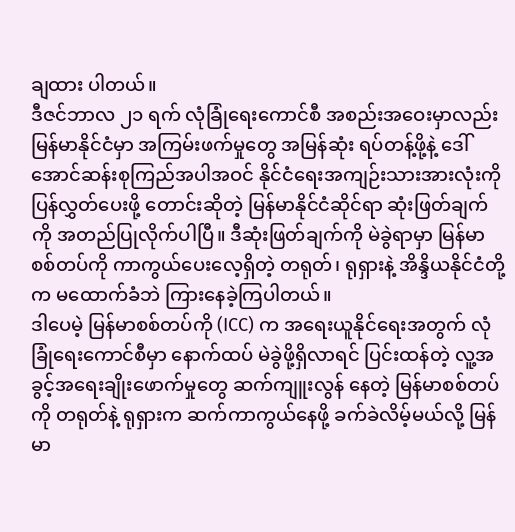ချထား ပါတယ်။
ဒီဇင်ဘာလ ၂၁ ရက် လုံခြုံရေးကောင်စီ အစည်းအဝေးမှာလည်း မြန်မာနိုင်ငံမှာ အကြမ်းဖက်မှုတွေ အမြန်ဆုံး ရပ်တန့်ဖို့နဲ့ ဒေါ်အောင်ဆန်းစုကြည်အပါအဝင် နိုင်ငံရေးအကျဉ်းသားအားလုံးကို ပြန်လွှတ်ပေးဖို့ တောင်းဆိုတဲ့ မြန်မာနိုင်ငံဆိုင်ရာ ဆုံးဖြတ်ချက်ကို အတည်ပြုလိုက်ပါပြီ။ ဒီဆုံးဖြတ်ချက်ကို မဲခွဲရာမှာ မြန်မာစစ်တပ်ကို ကာကွယ်ပေးလေ့ရှိတဲ့ တရုတ်၊ ရုရှားနဲ့ အိန္ဒိယနိုင်ငံတို့က မထောက်ခံဘဲ ကြားနေခဲ့ကြပါတယ်။
ဒါပေမဲ့ မြန်မာစစ်တပ်ကို (ICC) က အရေးယူနိုင်ရေးအတွက် လုံခြုံရေးကောင်စီမှာ နောက်ထပ် မဲခွဲဖို့ရှိလာရင် ပြင်းထန်တဲ့ လူ့အခွင့်အရေးချိုးဖောက်မှုတွေ ဆက်ကျူးလွန် နေတဲ့ မြန်မာစစ်တပ်ကို တရုတ်နဲ့ ရုရှားက ဆက်ကာကွယ်နေဖို့ ခက်ခဲလိမ့်မယ်လို့ မြန်မာ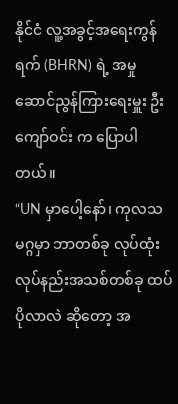နိုင်ငံ လူ့အခွင့်အရေးကွန်ရက် (BHRN) ရဲ့ အမှုဆောင်ညွန်ကြားရေးမှူး ဦးကျော်ဝင်း က ပြောပါတယ်။
“UN မှာပေါ့နော်၊ ကုလသမဂ္ဂမှာ ဘာတစ်ခု လုပ်ထုံးလုပ်နည်းအသစ်တစ်ခု ထပ်ပိုလာလဲ ဆိုတော့ အ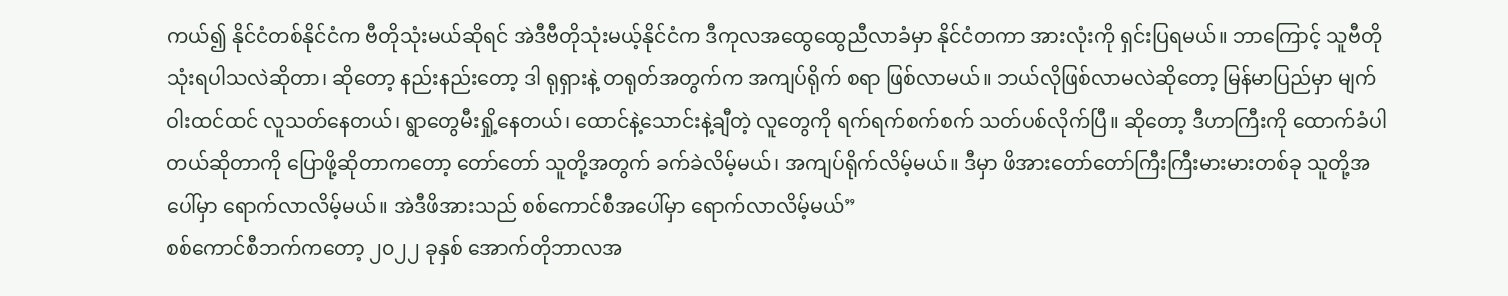ကယ်၍ နိုင်ငံတစ်နိုင်ငံက ဗီတိုသုံးမယ်ဆိုရင် အဲဒီဗီတိုသုံးမယ့်နိုင်ငံက ဒီကုလအထွေထွေညီလာခံမှာ နိုင်ငံတကာ အားလုံးကို ရှင်းပြရမယ်။ ဘာကြောင့် သူဗီတို သုံးရပါသလဲဆိုတာ၊ ဆိုတော့ နည်းနည်းတော့ ဒါ ရုရှားနဲ့ တရုတ်အတွက်က အကျပ်ရိုက် စရာ ဖြစ်လာမယ်။ ဘယ်လိုဖြစ်လာမလဲဆိုတော့ မြန်မာပြည်မှာ မျက်ဝါးထင်ထင် လူသတ်နေတယ်၊ ရွာတွေမီးရှို့နေတယ်၊ ထောင်နဲ့သောင်းနဲ့ချီတဲ့ လူတွေကို ရက်ရက်စက်စက် သတ်ပစ်လိုက်ပြီ။ ဆိုတော့ ဒီဟာကြီးကို ထောက်ခံပါတယ်ဆိုတာကို ပြောဖို့ဆိုတာကတော့ တော်တော် သူတို့အတွက် ခက်ခဲလိမ့်မယ်၊ အကျပ်ရိုက်လိမ့်မယ်။ ဒီမှာ ဖိအားတော်တော်ကြီးကြီးမားမားတစ်ခု သူတို့အပေါ်မှာ ရောက်လာလိမ့်မယ်။ အဲဒီဖိအားသည် စစ်ကောင်စီအပေါ်မှာ ရောက်လာလိမ့်မယ်”
စစ်ကောင်စီဘက်ကတော့ ၂၀၂၂ ခုနှစ် အောက်တိုဘာလအ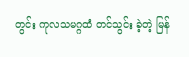တွင်း ကုလသမဂ္ဂထံ တင်သွင်း ခဲ့တဲ့ မြန်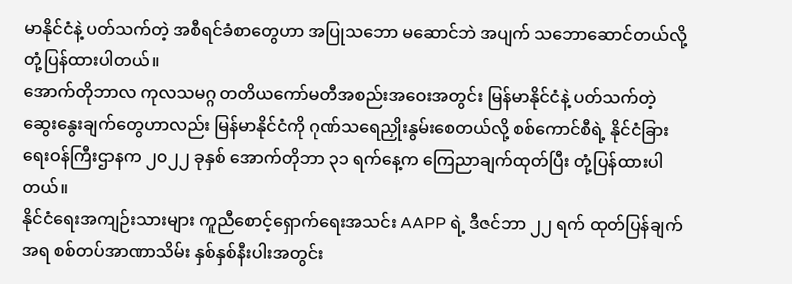မာနိုင်ငံနဲ့ ပတ်သက်တဲ့ အစီရင်ခံစာတွေဟာ အပြုသဘော မဆောင်ဘဲ အပျက် သဘောဆောင်တယ်လို့ တုံ့ပြန်ထားပါတယ်။
အောက်တိုဘာလ ကုလသမဂ္ဂ တတိယကော်မတီအစည်းအဝေးအတွင်း မြန်မာနိုင်ငံနဲ့ ပတ်သက်တဲ့ ဆွေးနွေးချက်တွေဟာလည်း မြန်မာနိုင်ငံကို ဂုဏ်သရေညှိုးနွမ်းစေတယ်လို့ စစ်ကောင်စီရဲ့ နိုင်ငံခြားရေးဝန်ကြီးဌာနက ၂၀၂၂ ခုနှစ် အောက်တိုဘာ ၃၁ ရက်နေ့က ကြေညာချက်ထုတ်ပြီး တုံ့ပြန်ထားပါတယ်။
နိုင်ငံရေးအကျဉ်းသားများ ကူညီစောင့်ရှောက်ရေးအသင်း AAPP ရဲ့ ဒီဇင်ဘာ ၂၂ ရက် ထုတ်ပြန်ချက်အရ စစ်တပ်အာဏာသိမ်း နှစ်နှစ်နီးပါးအတွင်း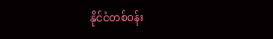နိုင်ငံတစ်ဝန်း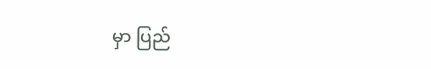မှာ ပြည်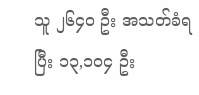သူ ၂၆၄၀ ဦး အသတ်ခံရပြီး ၁၃,၁၀၄ ဦး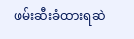ဖမ်းဆီးခံထားရဆဲ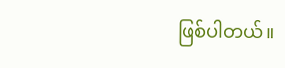ဖြစ်ပါတယ်။